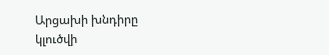Արցախի խնդիրը կլուծվի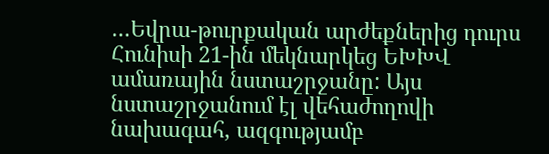…Եվրա-թուրքական արժեքներից դուրս
Հունիսի 21-ին մեկնարկեց ԵԽԽՎ ամառային նստաշրջանը: Այս նստաշրջանում էլ վեհաժողովի նախագահ, ազգությամբ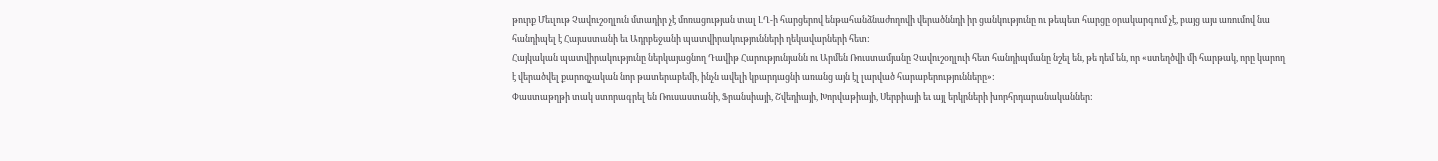թուրք Մեւլութ Չավուշօղլուն մտադիր չէ մոռացության տալ ԼՂ-ի հարցերով ենթահանձնաժողովի վերածննդի իր ցանկությունը ու թեպետ հարցը օրակարգում չէ, բայց այս առումով նա հանդիպել է Հայաստանի եւ Ադրբեջանի պատվիրակությունների ղեկավարների հետ:
Հայկական պատվիրակությունը ներկայացնող Դավիթ Հարությունյանն ու Արմեն Ռուստամյանը Չավուշօղլուի հետ հանդիպմանը նշել են, թե դեմ են, որ «ստեղծվի մի հարթակ, որը կարող է վերածվել քարոզչական նոր թատերաբեմի, ինչն ավելի կբարդացնի առանց այն էլ լարված հարաբերությունները»:
Փաստաթղթի տակ ստորագրել են Ռուսաստանի, Ֆրանսիայի, Շվեդիայի, Խորվաթիայի, Սերբիայի եւ այլ երկրների խորհրդարանականներ: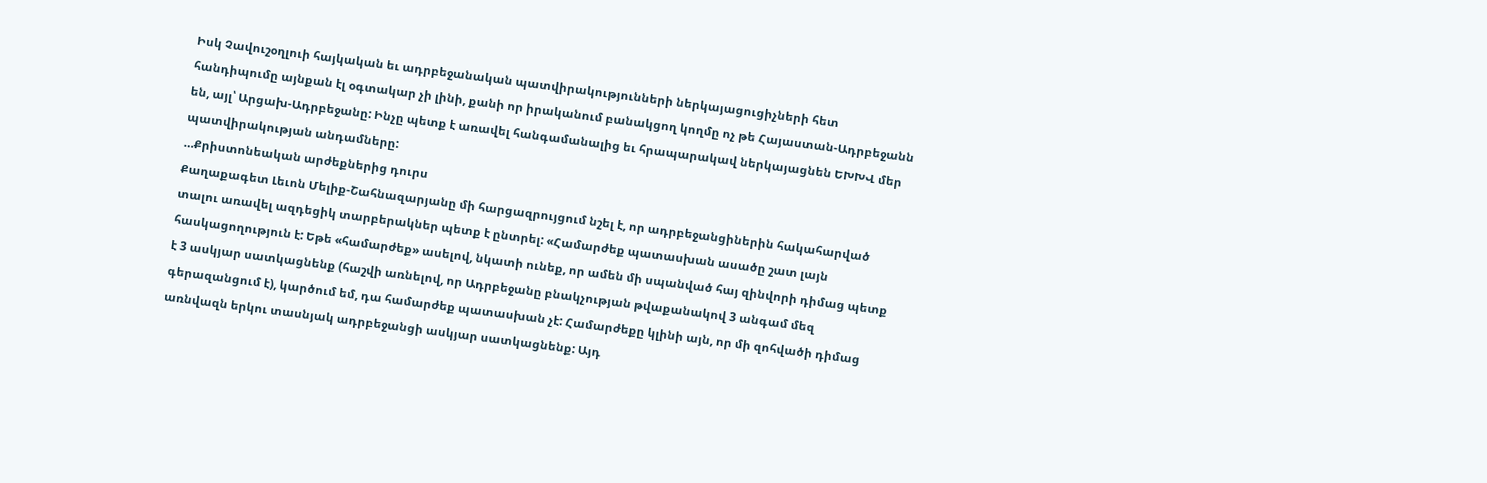Իսկ Չավուշօղլուի հայկական եւ ադրբեջանական պատվիրակությունների ներկայացուցիչների հետ հանդիպումը այնքան էլ օգտակար չի լինի, քանի որ իրականում բանակցող կողմը ոչ թե Հայաստան-Ադրբեջանն են, այլ՝ Արցախ-Ադրբեջանը: Ինչը պետք է առավել հանգամանալից եւ հրապարակավ ներկայացնեն ԵԽԽՎ մեր պատվիրակության անդամները:
…Քրիստոնեական արժեքներից դուրս
Քաղաքագետ Լեւոն Մելիք-Շահնազարյանը մի հարցազրույցում նշել է, որ ադրբեջանցիներին հակահարված տալու առավել ազդեցիկ տարբերակներ պետք է ընտրել: «Համարժեք պատասխան ասածը շատ լայն հասկացողություն է: Եթե «համարժեք» ասելով, նկատի ունեք, որ ամեն մի սպանված հայ զինվորի դիմաց պետք է 3 ասկյար սատկացնենք (հաշվի առնելով, որ Ադրբեջանը բնակչության թվաքանակով 3 անգամ մեզ գերազանցում է), կարծում եմ, դա համարժեք պատասխան չէ: Համարժեքը կլինի այն, որ մի զոհվածի դիմաց առնվազն երկու տասնյակ ադրբեջանցի ասկյար սատկացնենք: Այդ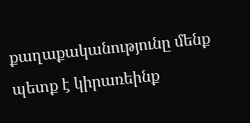քաղաքականությունը մենք պետք է կիրառեինք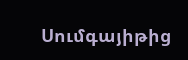Սումգայիթից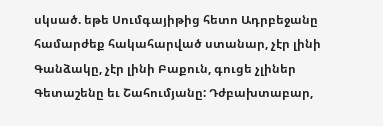սկսած. եթե Սումգայիթից հետո Ադրբեջանը համարժեք հակահարված ստանար, չէր լինի Գանձակը, չէր լինի Բաքուն, գուցե չլիներ Գետաշենը եւ Շահումյանը: Դժբախտաբար,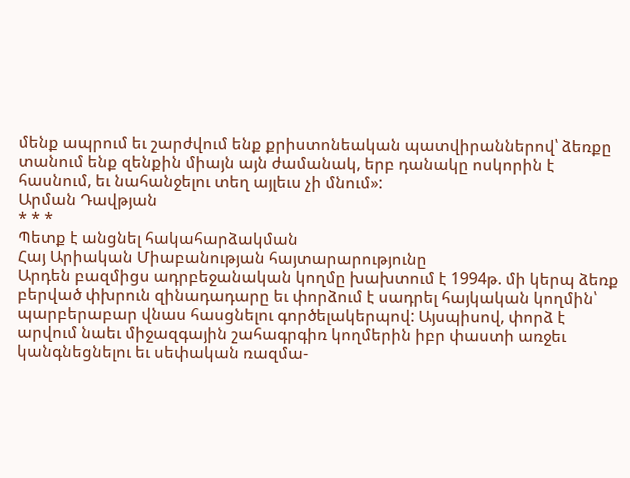մենք ապրում եւ շարժվում ենք քրիստոնեական պատվիրաններով՝ ձեռքը տանում ենք զենքին միայն այն ժամանակ, երբ դանակը ոսկորին է հասնում, եւ նահանջելու տեղ այլեւս չի մնում»:
Արման Դավթյան
* * *
Պետք է անցնել հակահարձակման
Հայ Արիական Միաբանության հայտարարությունը
Արդեն բազմիցս ադրբեջանական կողմը խախտում է 1994թ. մի կերպ ձեռք բերված փխրուն զինադադարը եւ փորձում է սադրել հայկական կողմին՝ պարբերաբար վնաս հասցնելու գործելակերպով: Այսպիսով, փորձ է արվում նաեւ միջազգային շահագրգիռ կողմերին իբր փաստի առջեւ կանգնեցնելու եւ սեփական ռազմա-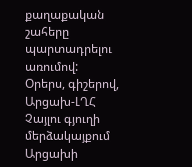քաղաքական շահերը պարտադրելու առումով:
Օրերս, գիշերով, Արցախ-ԼՂՀ Չայլու գյուղի մերձակայքում Արցախի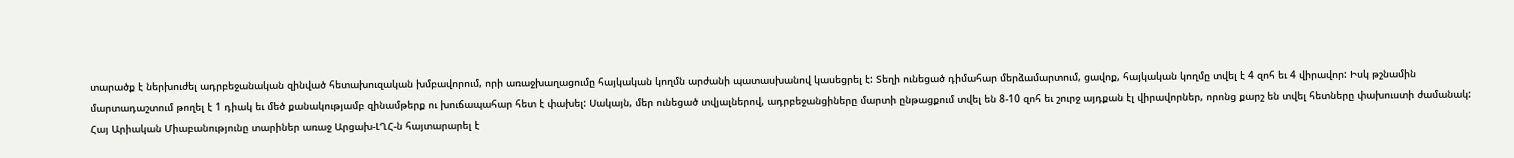տարածք է ներխուժել ադրբեջանական զինված հետախուզական խմբավորում, որի առաջխաղացումը հայկական կողմն արժանի պատասխանով կասեցրել է: Տեղի ունեցած դիմահար մերձամարտում, ցավոք, հայկական կողմը տվել է 4 զոհ եւ 4 վիրավոր: Իսկ թշնամին մարտադաշտում թողել է 1 դիակ եւ մեծ քանակությամբ զինամթերք ու խուճապահար հետ է փախել: Սակայն, մեր ունեցած տվյալներով, ադրբեջանցիները մարտի ընթացքում տվել են 8-10 զոհ եւ շուրջ այդքան էլ վիրավորներ, որոնց քարշ են տվել հետները փախուստի ժամանակ:
Հայ Արիական Միաբանությունը տարիներ առաջ Արցախ-ԼՂՀ-ն հայտարարել է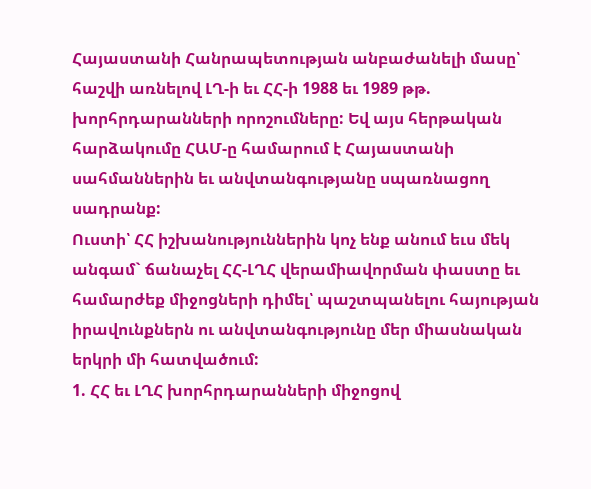Հայաստանի Հանրապետության անբաժանելի մասը՝ հաշվի առնելով ԼՂ-ի եւ ՀՀ-ի 1988 եւ 1989 թթ. խորհրդարանների որոշումները: Եվ այս հերթական հարձակումը ՀԱՄ-ը համարում է Հայաստանի սահմաններին եւ անվտանգությանը սպառնացող սադրանք:
Ուստի՝ ՀՀ իշխանություններին կոչ ենք անում եւս մեկ անգամ` ճանաչել ՀՀ-ԼՂՀ վերամիավորման փաստը եւ համարժեք միջոցների դիմել՝ պաշտպանելու հայության իրավունքներն ու անվտանգությունը մեր միասնական երկրի մի հատվածում:
1. ՀՀ եւ ԼՂՀ խորհրդարանների միջոցով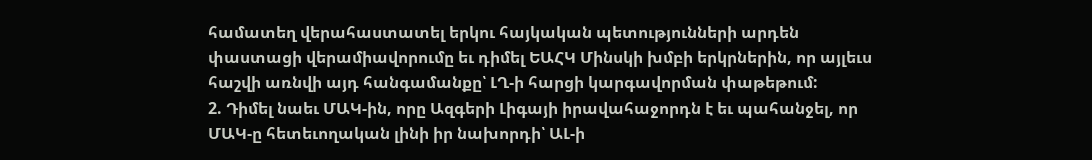համատեղ վերահաստատել երկու հայկական պետությունների արդեն փաստացի վերամիավորումը եւ դիմել ԵԱՀԿ Մինսկի խմբի երկրներին, որ այլեւս հաշվի առնվի այդ հանգամանքը՝ ԼՂ-ի հարցի կարգավորման փաթեթում:
2. Դիմել նաեւ ՄԱԿ-ին, որը Ազգերի Լիգայի իրավահաջորդն է եւ պահանջել, որ ՄԱԿ-ը հետեւողական լինի իր նախորդի՝ ԱԼ-ի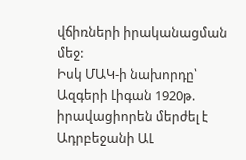վճիռների իրականացման մեջ:
Իսկ ՄԱԿ-ի նախորդը՝ Ազգերի Լիգան 1920թ. իրավացիորեն մերժել է Ադրբեջանի ԱԼ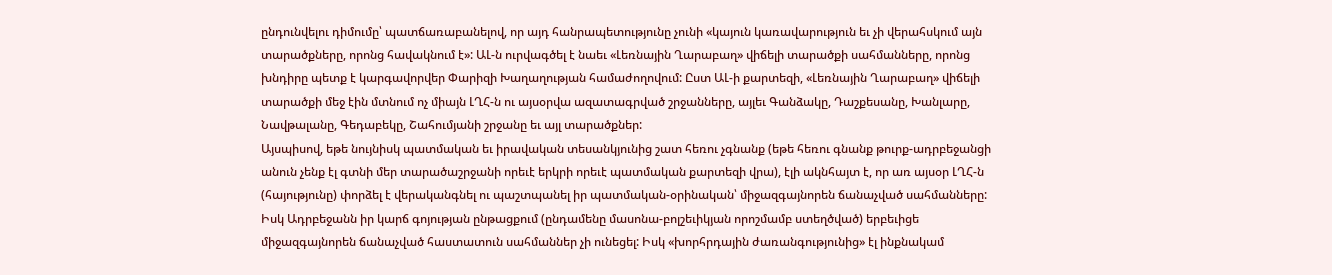ընդունվելու դիմումը՝ պատճառաբանելով, որ այդ հանրապետությունը չունի «կայուն կառավարություն եւ չի վերահսկում այն տարածքները, որոնց հավակնում է»: ԱԼ-ն ուրվագծել է նաեւ «Լեռնային Ղարաբաղ» վիճելի տարածքի սահմանները, որոնց խնդիրը պետք է կարգավորվեր Փարիզի Խաղաղության համաժողովում: Ըստ ԱԼ-ի քարտեզի, «Լեռնային Ղարաբաղ» վիճելի տարածքի մեջ էին մտնում ոչ միայն ԼՂՀ-ն ու այսօրվա ազատագրված շրջանները, այլեւ Գանձակը, Դաշքեսանը, Խանլարը, Նավթալանը, Գեդաբեկը, Շահումյանի շրջանը եւ այլ տարածքներ:
Այսպիսով, եթե նույնիսկ պատմական եւ իրավական տեսանկյունից շատ հեռու չգնանք (եթե հեռու գնանք թուրք-ադրբեջանցի անուն չենք էլ գտնի մեր տարածաշրջանի որեւէ երկրի որեւէ պատմական քարտեզի վրա), էլի ակնհայտ է, որ առ այսօր ԼՂՀ-ն (հայությունը) փորձել է վերականգնել ու պաշտպանել իր պատմական-օրինական՝ միջազգայնորեն ճանաչված սահմանները: Իսկ Ադրբեջանն իր կարճ գոյության ընթացքում (ընդամենը մասոնա-բոլշեւիկյան որոշմամբ ստեղծված) երբեւիցե միջազգայնորեն ճանաչված հաստատուն սահմաններ չի ունեցել: Իսկ «խորհրդային ժառանգությունից» էլ ինքնակամ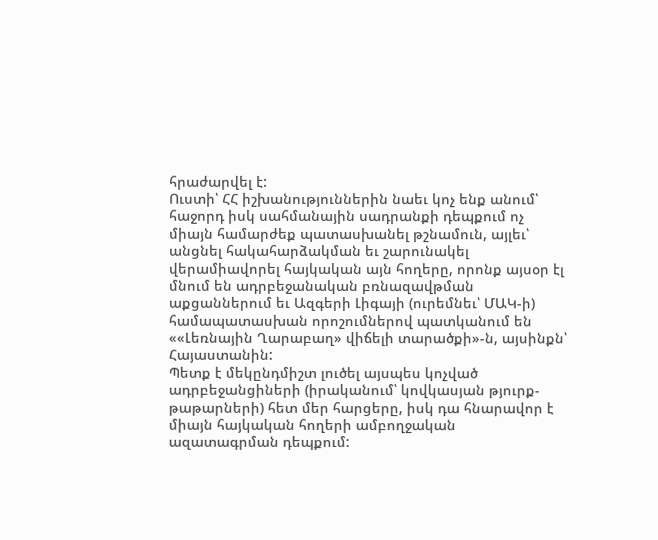հրաժարվել է:
Ուստի՝ ՀՀ իշխանություններին նաեւ կոչ ենք անում՝ հաջորդ իսկ սահմանային սադրանքի դեպքում ոչ միայն համարժեք պատասխանել թշնամուն, այլեւ՝ անցնել հակահարձակման եւ շարունակել վերամիավորել հայկական այն հողերը, որոնք այսօր էլ մնում են ադրբեջանական բռնազավթման աքցաններում եւ Ազգերի Լիգայի (ուրեմնեւ՝ ՄԱԿ-ի) համապատասխան որոշումներով պատկանում են ««Լեռնային Ղարաբաղ» վիճելի տարածքի»-ն, այսինքն՝ Հայաստանին:
Պետք է մեկընդմիշտ լուծել այսպես կոչված ադրբեջանցիների (իրականում՝ կովկասյան թյուրք-թաթարների) հետ մեր հարցերը, իսկ դա հնարավոր է միայն հայկական հողերի ամբողջական ազատագրման դեպքում: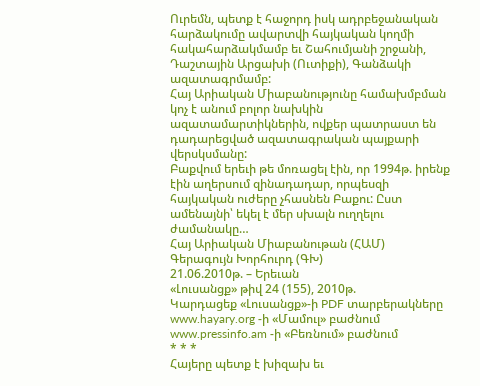Ուրեմն, պետք է հաջորդ իսկ ադրբեջանական հարձակումը ավարտվի հայկական կողմի հակահարձակմամբ եւ Շահումյանի շրջանի, Դաշտային Արցախի (Ուտիքի), Գանձակի ազատագրմամբ:
Հայ Արիական Միաբանությունը համախմբման կոչ է անում բոլոր նախկին ազատամարտիկներին, ովքեր պատրաստ են դադարեցված ազատագրական պայքարի վերսկսմանը:
Բաքվում երեւի թե մոռացել էին, որ 1994թ. իրենք էին աղերսում զինադադար, որպեսզի հայկական ուժերը չհասնեն Բաքու: Ըստ ամենայնի՝ եկել է մեր սխալն ուղղելու ժամանակը…
Հայ Արիական Միաբանութան (ՀԱՄ)
Գերագույն Խորհուրդ (ԳԽ)
21.06.2010թ. – Երեւան
«Լուսանցք» թիվ 24 (155), 2010թ.
Կարդացեք «Լուսանցք»-ի PDF տարբերակները www.hayary.org -ի «Մամուլ» բաժնում www.pressinfo.am -ի «Բեռնում» բաժնում
* * *
Հայերը պետք է խիզախ եւ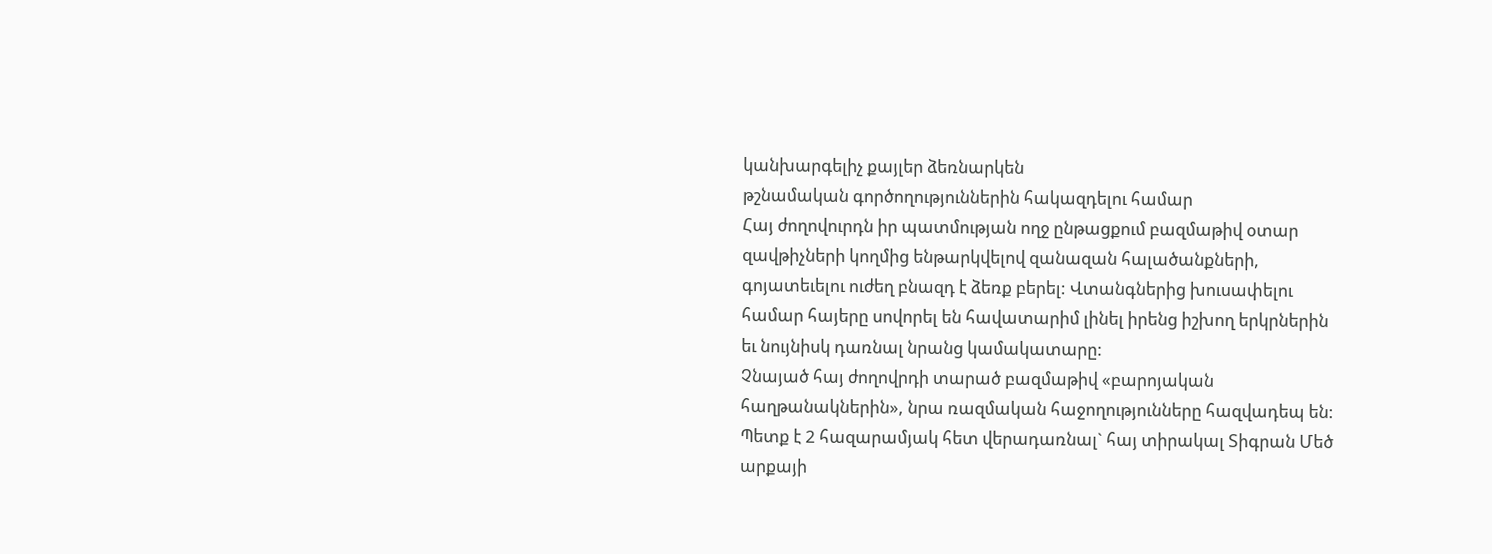կանխարգելիչ քայլեր ձեռնարկեն
թշնամական գործողություններին հակազդելու համար
Հայ ժողովուրդն իր պատմության ողջ ընթացքում բազմաթիվ օտար զավթիչների կողմից ենթարկվելով զանազան հալածանքների, գոյատեւելու ուժեղ բնազդ է ձեռք բերել: Վտանգներից խուսափելու համար հայերը սովորել են հավատարիմ լինել իրենց իշխող երկրներին եւ նույնիսկ դառնալ նրանց կամակատարը:
Չնայած հայ ժողովրդի տարած բազմաթիվ «բարոյական հաղթանակներին», նրա ռազմական հաջողությունները հազվադեպ են: Պետք է 2 հազարամյակ հետ վերադառնալ` հայ տիրակալ Տիգրան Մեծ արքայի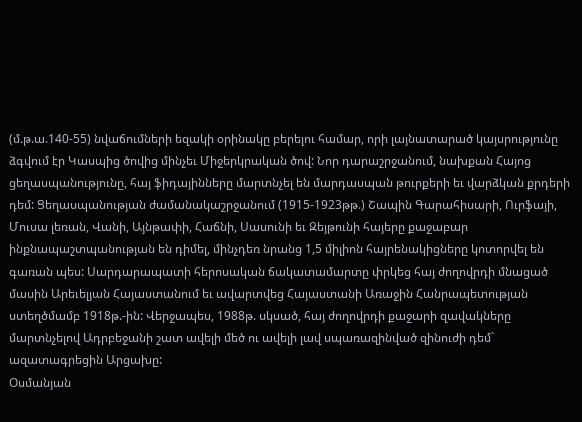(մ.թ.ա.140-55) նվաճումների եզակի օրինակը բերելու համար, որի լայնատարած կայսրությունը ձգվում էր Կասպից ծովից մինչեւ Միջերկրական ծով: Նոր դարաշրջանում, նախքան Հայոց ցեղասպանությունը, հայ ֆիդայինները մարտնչել են մարդասպան թուրքերի եւ վարձկան քրդերի դեմ: Ցեղասպանության ժամանակաշրջանում (1915-1923թթ.) Շապին Գարահիսարի, Ուրֆայի, Մուսա լեռան, Վանի, Այնթափի, Հաճնի, Սասունի եւ Զեյթունի հայերը քաջաբար ինքնապաշտպանության են դիմել, մինչդեռ նրանց 1,5 միլիոն հայրենակիցները կոտորվել են գառան պես: Սարդարապատի հերոսական ճակատամարտը փրկեց հայ ժողովրդի մնացած մասին Արեւելյան Հայաստանում եւ ավարտվեց Հայաստանի Առաջին Հանրապետության ստեղծմամբ 1918թ.-ին: Վերջապես, 1988թ. սկսած, հայ ժողովրդի քաջարի զավակները մարտնչելով Ադրբեջանի շատ ավելի մեծ ու ավելի լավ սպառազինված զինուժի դեմ` ազատագրեցին Արցախը:
Օսմանյան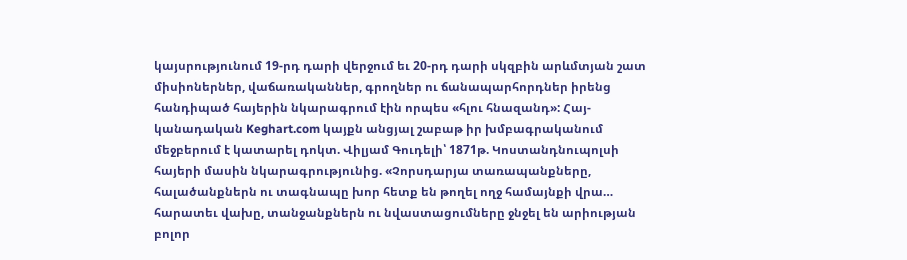կայսրությունում 19-րդ դարի վերջում եւ 20-րդ դարի սկզբին արևմտյան շատ միսիոներներ, վաճառականներ, գրողներ ու ճանապարհորդներ իրենց հանդիպած հայերին նկարագրում էին որպես «հլու հնազանդ»: Հայ-կանադական Keghart.com կայքն անցյալ շաբաթ իր խմբագրականում մեջբերում է կատարել դոկտ. Վիլյամ Գուդելի՝ 1871թ. Կոստանդնուպոլսի հայերի մասին նկարագրությունից. «Չորսդարյա տառապանքները, հալածանքներն ու տագնապը խոր հետք են թողել ողջ համայնքի վրա… հարատեւ վախը, տանջանքներն ու նվաստացումները ջնջել են արիության բոլոր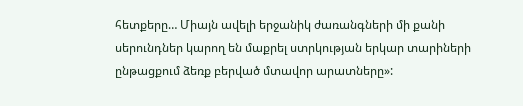հետքերը… Միայն ավելի երջանիկ ժառանգների մի քանի սերունդներ կարող են մաքրել ստրկության երկար տարիների ընթացքում ձեռք բերված մտավոր արատները»: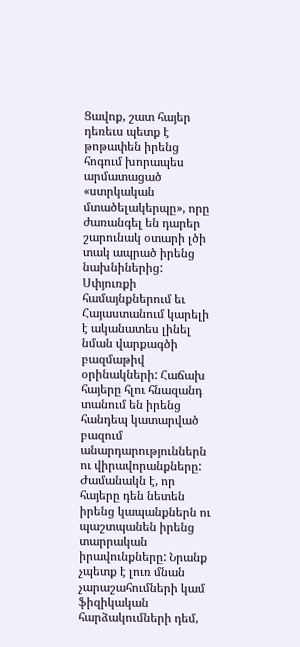Ցավոք, շատ հայեր դեռեւս պետք է թոթափեն իրենց հոգում խորապես արմատացած «ստրկական մտածելակերպը», որը ժառանգել են դարեր շարունակ օտարի լծի տակ ապրած իրենց նախնիներից: Սփյուռքի համայնքներում եւ Հայաստանում կարելի է ականատես լինել նման վարքագծի բազմաթիվ օրինակների: Հաճախ հայերը հլու հնազանդ տանում են իրենց հանդեպ կատարված բազում անարդարություններն ու վիրավորանքները:
Ժամանակն է, որ հայերը դեն նետեն իրենց կապանքներն ու պաշտպանեն իրենց տարրական իրավունքները: Նրանք չպետք է լուռ մնան չարաշահումների կամ ֆիզիկական հարձակումների դեմ,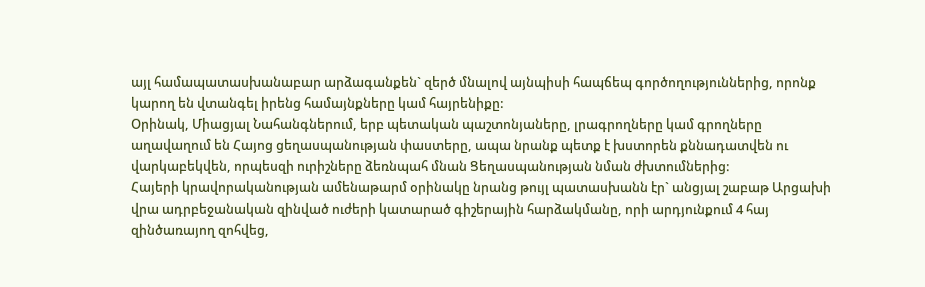այլ համապատասխանաբար արձագանքեն` զերծ մնալով այնպիսի հապճեպ գործողություններից, որոնք կարող են վտանգել իրենց համայնքները կամ հայրենիքը:
Օրինակ, Միացյալ Նահանգներում, երբ պետական պաշտոնյաները, լրագրողները կամ գրողները աղավաղում են Հայոց ցեղասպանության փաստերը, ապա նրանք պետք է խստորեն քննադատվեն ու վարկաբեկվեն, որպեսզի ուրիշները ձեռնպահ մնան Ցեղասպանության նման ժխտումներից:
Հայերի կրավորականության ամենաթարմ օրինակը նրանց թույլ պատասխանն էր` անցյալ շաբաթ Արցախի վրա ադրբեջանական զինված ուժերի կատարած գիշերային հարձակմանը, որի արդյունքում 4 հայ զինծառայող զոհվեց,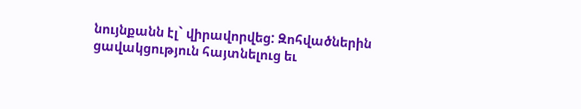նույնքանն էլ` վիրավորվեց: Զոհվածներին ցավակցություն հայտնելուց եւ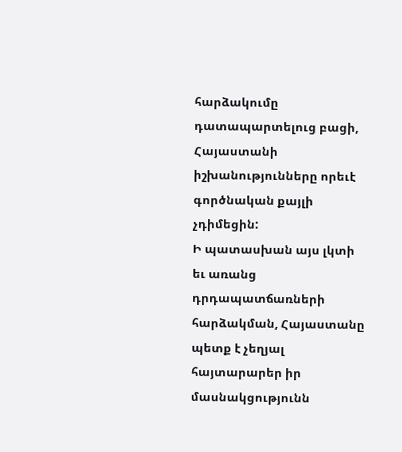հարձակումը դատապարտելուց բացի, Հայաստանի իշխանությունները որեւէ գործնական քայլի չդիմեցին:
Ի պատասխան այս լկտի եւ առանց դրդապատճառների հարձակման, Հայաստանը պետք է չեղյալ հայտարարեր իր մասնակցությունն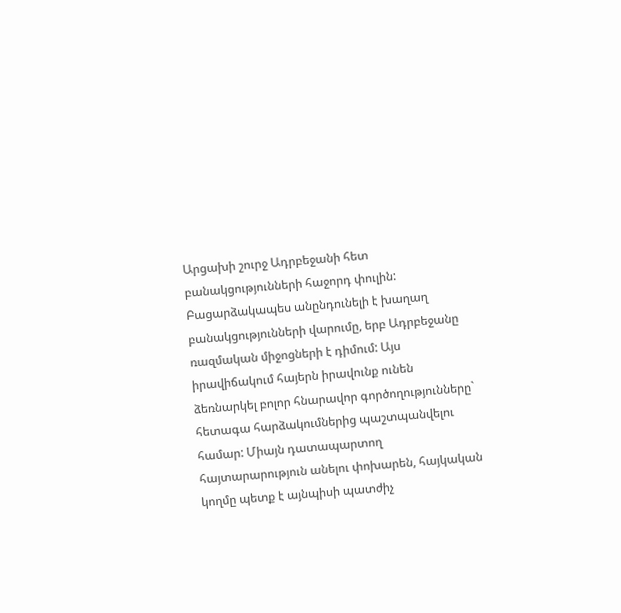Արցախի շուրջ Ադրբեջանի հետ բանակցությունների հաջորդ փուլին: Բացարձակապես անընդունելի է խաղաղ բանակցությունների վարումը, երբ Ադրբեջանը ռազմական միջոցների է դիմում: Այս իրավիճակում հայերն իրավունք ունեն ձեռնարկել բոլոր հնարավոր գործողությունները` հետագա հարձակումներից պաշտպանվելու համար: Միայն դատապարտող հայտարարություն անելու փոխարեն, հայկական կողմը պետք է այնպիսի պատժիչ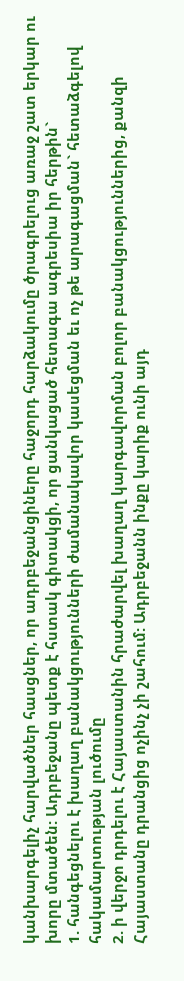կանխարգելիչ հարվածներ հասցներ, որ ադրբեջանցիները հաջորդ հարձակումը ծրագրելուց առաջ շատ երկար ու խորը մտածեն: Ադրբեջանը պետք է հստակ գիտակցի, որ ցանկացած հետագա ագրեսիա իր հերթին`
1. հանգեցնելու է խաղաղ բանակցությունների ժամանակավոր կասեցման եւ ոչ թե արագացման` հետաձգելով հակամարտության լուծումը
2. ի վերջո դրդելու է Հայաստանին հրաժարվել խաղաղ կարգավորման բոլոր բանակցություններից, քանզի Հայաստանը դրանցից ոչինչ չի շահում: Ադրբեջանն ինքը կարիք ունի այդ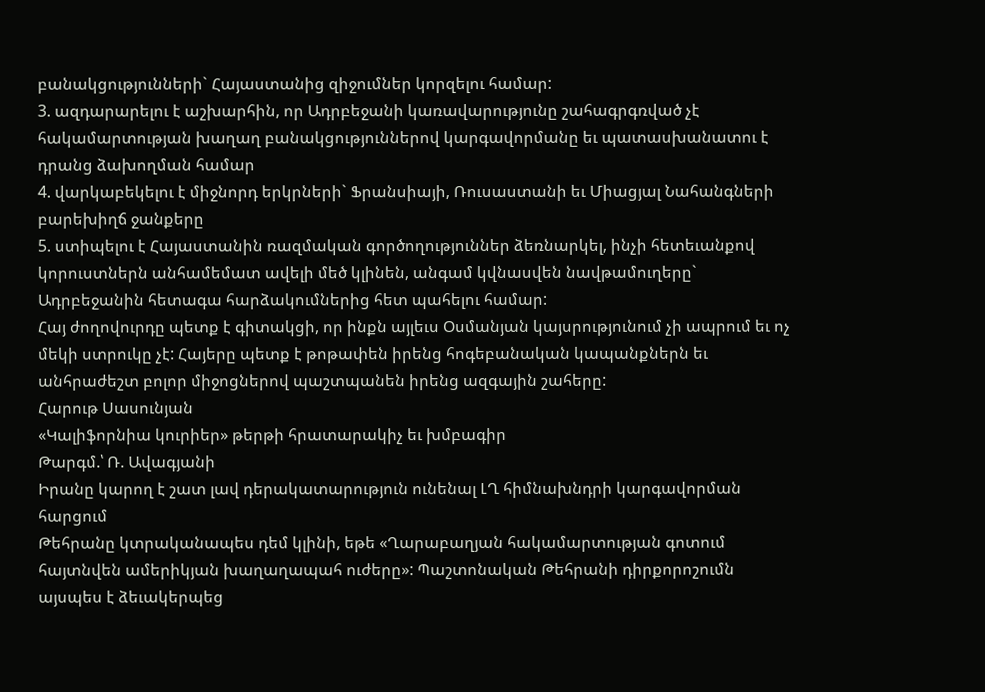բանակցությունների` Հայաստանից զիջումներ կորզելու համար:
3. ազդարարելու է աշխարհին, որ Ադրբեջանի կառավարությունը շահագրգռված չէ հակամարտության խաղաղ բանակցություններով կարգավորմանը եւ պատասխանատու է դրանց ձախողման համար
4. վարկաբեկելու է միջնորդ երկրների` Ֆրանսիայի, Ռուսաստանի եւ Միացյալ Նահանգների բարեխիղճ ջանքերը
5. ստիպելու է Հայաստանին ռազմական գործողություններ ձեռնարկել, ինչի հետեւանքով կորուստներն անհամեմատ ավելի մեծ կլինեն, անգամ կվնասվեն նավթամուղերը` Ադրբեջանին հետագա հարձակումներից հետ պահելու համար:
Հայ ժողովուրդը պետք է գիտակցի, որ ինքն այլեւս Օսմանյան կայսրությունում չի ապրում եւ ոչ մեկի ստրուկը չէ: Հայերը պետք է թոթափեն իրենց հոգեբանական կապանքներն եւ անհրաժեշտ բոլոր միջոցներով պաշտպանեն իրենց ազգային շահերը:
Հարութ Սասունյան
«Կալիֆորնիա կուրիեր» թերթի հրատարակիչ եւ խմբագիր
Թարգմ.՝ Ռ. Ավագյանի
Իրանը կարող է շատ լավ դերակատարություն ունենալ ԼՂ հիմնախնդրի կարգավորման հարցում
Թեհրանը կտրականապես դեմ կլինի, եթե «Ղարաբաղյան հակամարտության գոտում հայտնվեն ամերիկյան խաղաղապահ ուժերը»: Պաշտոնական Թեհրանի դիրքորոշումն այսպես է ձեւակերպեց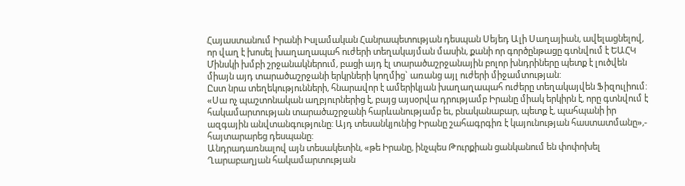Հայաստանում Իրանի Իսլամական Հանրապետության դեսպան Սեյեդ Ալի Սաղայիան, ավելացնելով, որ վաղ է խոսել խաղաղապահ ուժերի տեղակայման մասին, քանի որ գործընթացը գտնվում է ԵԱՀԿ Մինսկի խմբի շրջանակներում, բացի այդ էլ տարածաշրջանային բոլոր խնդրիները պետք է լուծվեն միայն այդ տարածաշրջանի երկրների կողմից` առանց այլ ուժերի միջամտության:
Ըստ նրա տեղեկությունների, հնարավոր է ամերիկյան խաղաղապահ ուժերը տեղակայվեն Ֆիզուլիում: «Սա ոչ պաշտոնական աղբյուրներից է, բայց այսօրվա դրությամբ Իրանը միակ երկիրն է, որը գտնվում է հակամարտության տարածաշրջանի հարևանությամբ եւ, բնականաբար, պետք է, պահպանի իր ազգային անվտանգությունը: Այդ տեսանկյունից Իրանը շահագրգիռ է կայունության հաստատմանը»,- հայտարարեց դեսպանը:
Անդրադառնալով այն տեսակետին, «թե Իրանը, ինչպես Թուրքիան ցանկանում են փոփոխել Ղարաբաղյան հակամարտության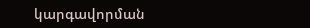կարգավորման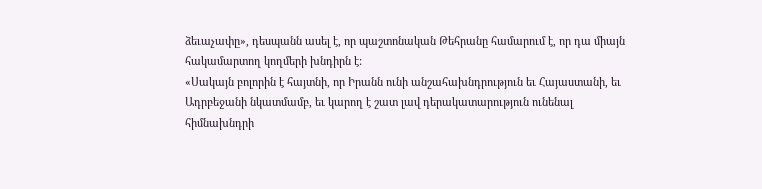ձեւաչափը», դեսպանն ասել է, որ պաշտոնական Թեհրանը համարում է, որ դա միայն հակամարտող կողմերի խնդիրն է:
«Սակայն բոլորին է հայտնի, որ Իրանն ունի անշահախնդրություն եւ Հայաստանի, եւ Ադրբեջանի նկատմամբ, եւ կարող է շատ լավ դերակատարություն ունենալ հիմնախնդրի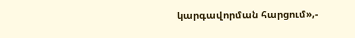կարգավորման հարցում»,-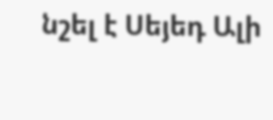նշել է Սեյեդ Ալի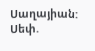Սաղայիան:
Սեփ.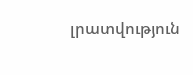լրատվություն